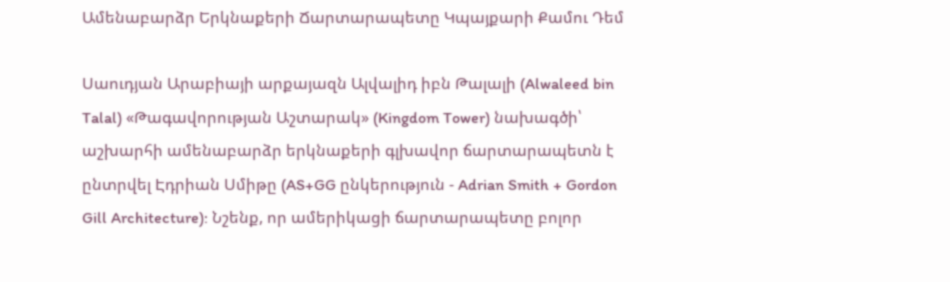Ամենաբարձր Երկնաքերի Ճարտարապետը Կպայքարի Քամու Դեմ

Սաուդյան Արաբիայի արքայազն Ալվալիդ իբն Թալալի (Alwaleed bin Talal) «Թագավորության Աշտարակ» (Kingdom Tower) նախագծի՝ աշխարհի ամենաբարձր երկնաքերի գլխավոր ճարտարապետն է ընտրվել Էդրիան Սմիթը (AS+GG ընկերություն - Adrian Smith + Gordon Gill Architecture): Նշենք, որ ամերիկացի ճարտարապետը բոլոր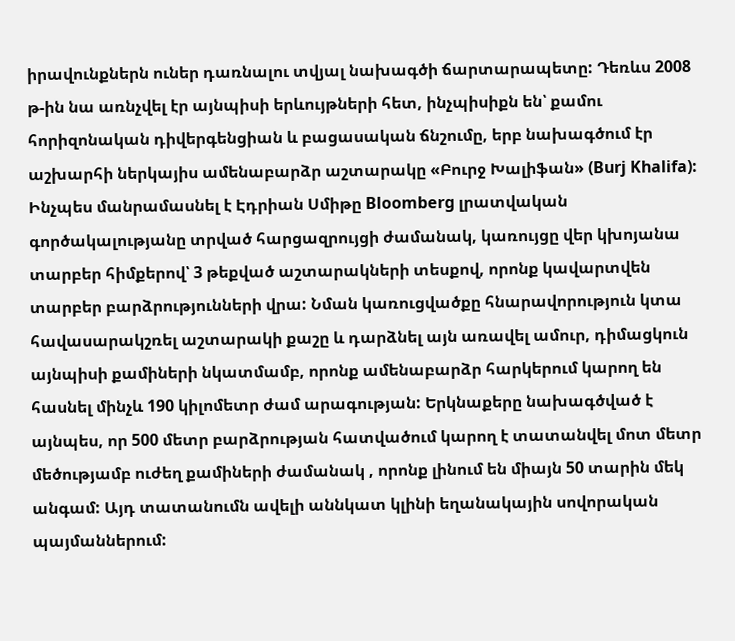իրավունքներն ուներ դառնալու տվյալ նախագծի ճարտարապետը: Դեռևս 2008 թ-ին նա առնչվել էր այնպիսի երևույթների հետ, ինչպիսիքն են՝ քամու հորիզոնական դիվերգենցիան և բացասական ճնշումը, երբ նախագծում էր աշխարհի ներկայիս ամենաբարձր աշտարակը «Բուրջ Խալիֆան» (Burj Khalifa): Ինչպես մանրամասնել է Էդրիան Սմիթը Bloomberg լրատվական գործակալությանը տրված հարցազրույցի ժամանակ, կառույցը վեր կխոյանա տարբեր հիմքերով՝ 3 թեքված աշտարակների տեսքով, որոնք կավարտվեն տարբեր բարձրությունների վրա: Նման կառուցվածքը հնարավորություն կտա հավասարակշռել աշտարակի քաշը և դարձնել այն առավել ամուր, դիմացկուն այնպիսի քամիների նկատմամբ, որոնք ամենաբարձր հարկերում կարող են հասնել մինչև 190 կիլոմետր ժամ արագության: Երկնաքերը նախագծված է այնպես, որ 500 մետր բարձրության հատվածում կարող է տատանվել մոտ մետր մեծությամբ ուժեղ քամիների ժամանակ , որոնք լինում են միայն 50 տարին մեկ անգամ: Այդ տատանումն ավելի աննկատ կլինի եղանակային սովորական պայմաններում: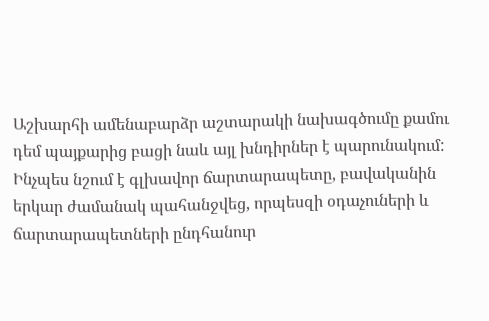Աշխարհի ամենաբարձր աշտարակի նախագծումը քամու դեմ պայքարից բացի նաև այլ խնդիրներ է պարունակում: Ինչպես նշում է գլխավոր ճարտարապետը, բավականին երկար ժամանակ պահանջվեց, որպեսզի օդաչուների և ճարտարապետների ընդհանուր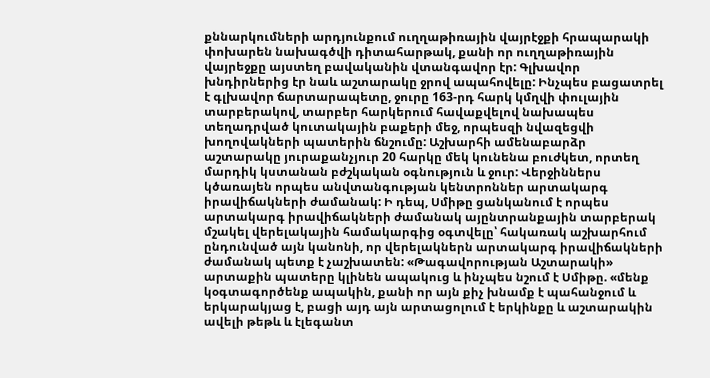քննարկումների արդյունքում ուղղաթիռային վայրէջքի հրապարակի փոխարեն նախագծվի դիտահարթակ, քանի որ ուղղաթիռային վայրեջքը այստեղ բավականին վտանգավոր էր: Գլխավոր խնդիրներից էր նաև աշտարակը ջրով ապահովելը: Ինչպես բացատրել է գլխավոր ճարտարապետը, ջուրը 163-րդ հարկ կմղվի փուլային տարբերակով, տարբեր հարկերում հավաքվելով նախապես տեղադրված կուտակային բաքերի մեջ, որպեսզի նվազեցվի խողովակների պատերին ճնշումը: Աշխարհի ամենաբարձր աշտարակը յուրաքանչյուր 20 հարկը մեկ կունենա բուժկետ, որտեղ մարդիկ կստանան բժշկական օգնություն և ջուր: Վերջիններս կծառայեն որպես անվտանգության կենտրոններ արտակարգ իրավիճակների ժամանակ: Ի դեպ, Սմիթը ցանկանում է որպես արտակարգ իրավիճակների ժամանակ այընտրանքային տարբերակ մշակել վերելակային համակարգից օգտվելը՝ հակառակ աշխարհում ընդունված այն կանոնի, որ վերելակներն արտակարգ իրավիճակների ժամանակ պետք է չաշխատեն: «Թագավորության Աշտարակի» արտաքին պատերը կլինեն ապակուց և ինչպես նշում է Սմիթը. «մենք կօգտագործենք ապակին, քանի որ այն քիչ խնամք է պահանջում և երկարակյաց է, բացի այդ այն արտացոլում է երկինքը և աշտարակին ավելի թեթև և էլեգանտ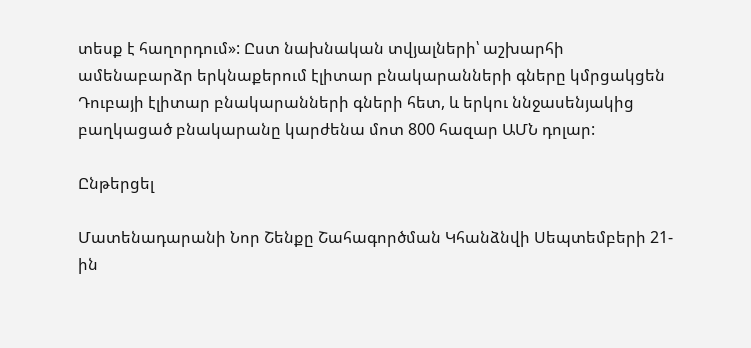տեսք է հաղորդում»: Ըստ նախնական տվյալների՝ աշխարհի ամենաբարձր երկնաքերում էլիտար բնակարանների գները կմրցակցեն Դուբայի էլիտար բնակարանների գների հետ, և երկու ննջասենյակից բաղկացած բնակարանը կարժենա մոտ 800 հազար ԱՄՆ դոլար:

Ընթերցել

Մատենադարանի Նոր Շենքը Շահագործման Կհանձնվի Սեպտեմբերի 21-ին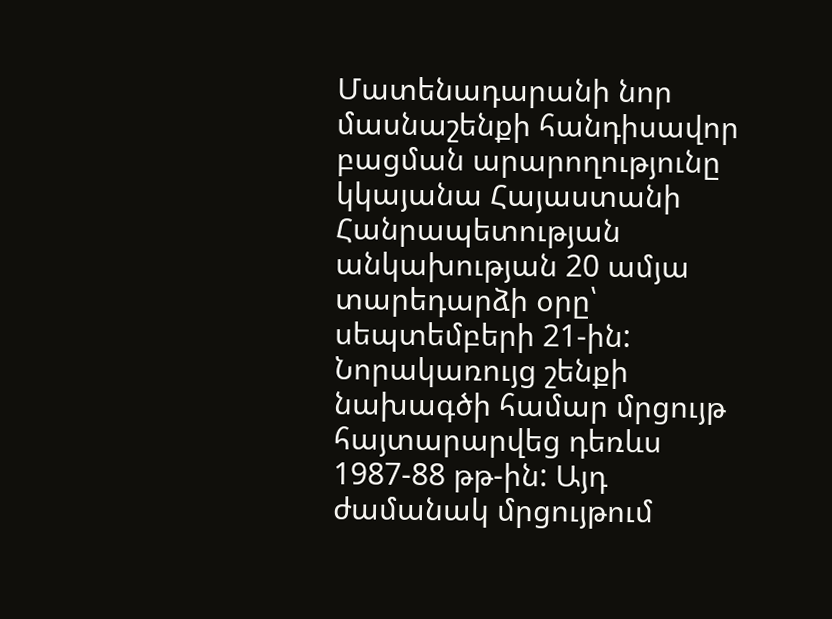Մատենադարանի նոր մասնաշենքի հանդիսավոր բացման արարողությունը կկայանա Հայաստանի Հանրապետության անկախության 20 ամյա տարեդարձի օրը՝ սեպտեմբերի 21-ին: Նորակառույց շենքի նախագծի համար մրցույթ հայտարարվեց դեռևս 1987-88 թթ-ին: Այդ ժամանակ մրցույթում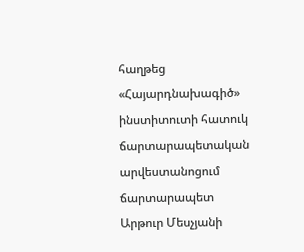հաղթեց «Հայարդնախագիծ» ինստիտուտի հատուկ ճարտարապետական արվեստանոցում ճարտարապետ Արթուր Մեսչյանի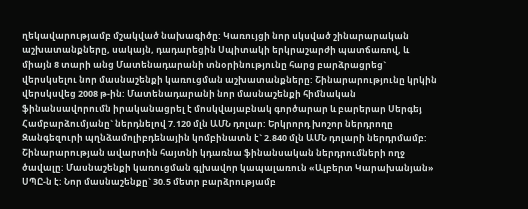ղեկավարությամբ մշակված նախագիծը: Կառույցի նոր սկսված շինարարական աշխատանքները, սակայն, դադարեցին Սպիտակի երկրաշարժի պատճառով, և միայն 8 տարի անց Մատենադարանի տնօրինությունը հարց բարձրացրեց` վերսկսելու նոր մասնաշենքի կառուցման աշխատանքները: Շինարարությունը կրկին վերսկսվեց 2008 թ-ին: Մատենադարանի նոր մասնաշենքի հիմնական ֆինանսավորումն իրականացրել է մոսկվայաբնակ գործարար և բարերար Սերգեյ Համբարձումյանը` ներդնելով 7.120 մլն ԱՄՆ դոլար: Երկրորդ խոշոր ներդրողը Զանգեզուրի պղնձամոլիբդենային կոմբինատն է` 2.840 մլն ԱՄՆ դոլարի ներդրմամբ: Շինարարության ավարտին հայտնի կդառնա ֆինանսական ներդրումների ողջ ծավալը: Մասնաշենքի կառուցման գլխավոր կապալառուն «Ալբերտ Կարախանյան» ՍՊԸ-ն է: Նոր մասնաշենքը` 30.5 մետր բարձրությամբ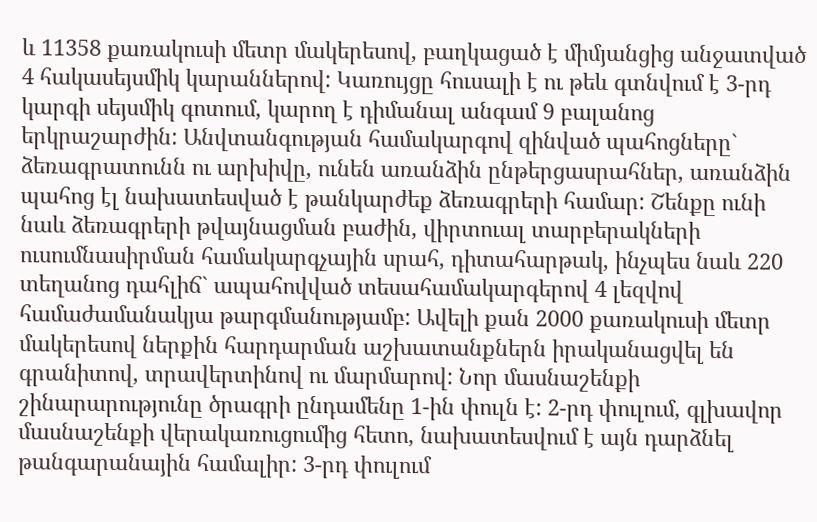և 11358 քառակուսի մետր մակերեսով, բաղկացած է միմյանցից անջատված 4 հակասեյսմիկ կարաններով: Կառույցը հուսալի է ու թեև գտնվում է 3-րդ կարգի սեյսմիկ գոտում, կարող է դիմանալ անգամ 9 բալանոց երկրաշարժին: Անվտանգության համակարգով զինված պահոցները` ձեռագրատունն ու արխիվը, ունեն առանձին ընթերցասրահներ, առանձին պահոց էլ նախատեսված է թանկարժեք ձեռագրերի համար: Շենքը ունի նաև ձեռագրերի թվայնացման բաժին, վիրտուալ տարբերակների ուսումնասիրման համակարգչային սրահ, դիտահարթակ, ինչպես նաև 220 տեղանոց դահլիճ` ապահովված տեսահամակարգերով 4 լեզվով համաժամանակյա թարգմանությամբ: Ավելի քան 2000 քառակուսի մետր մակերեսով ներքին հարդարման աշխատանքներն իրականացվել են գրանիտով, տրավերտինով ու մարմարով: Նոր մասնաշենքի շինարարությունը ծրագրի ընդամենը 1-ին փուլն է: 2-րդ փուլում, գլխավոր մասնաշենքի վերակառուցումից հետո, նախատեսվում է այն դարձնել թանգարանային համալիր: 3-րդ փուլում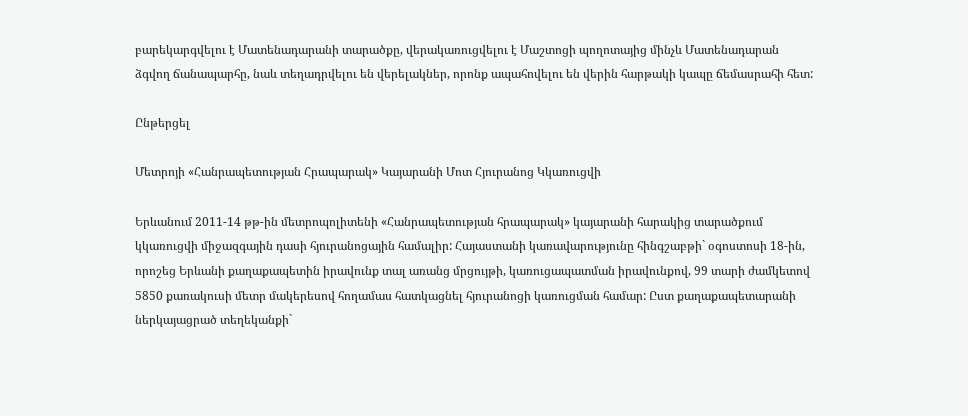բարեկարգվելու է Մատենադարանի տարածքը, վերակառուցվելու է Մաշտոցի պողոտայից մինչև Մատենադարան ձգվող ճանապարհը, նաև տեղադրվելու են վերելակներ, որոնք ապահովելու են վերին հարթակի կապը ճեմասրահի հետ:

Ընթերցել

Մետրոյի «Հանրապետության Հրապարակ» Կայարանի Մոտ Հյուրանոց Կկառուցվի

Երևանում 2011-14 թթ-ին մետրոպոլիտենի «Հանրապետության հրապարակ» կայարանի հարակից տարածքում կկառուցվի միջազգային դասի հյուրանոցային համալիր: Հայաստանի կառավարությունը հինգշաբթի` օգոստոսի 18-ին, որոշեց Երևանի քաղաքապետին իրավունք տալ առանց մրցույթի, կառուցապատման իրավունքով, 99 տարի ժամկետով 5850 քառակուսի մետր մակերեսով հողամաս հատկացնել հյուրանոցի կառուցման համար: Ըստ քաղաքապետարանի ներկայացրած տեղեկանքի`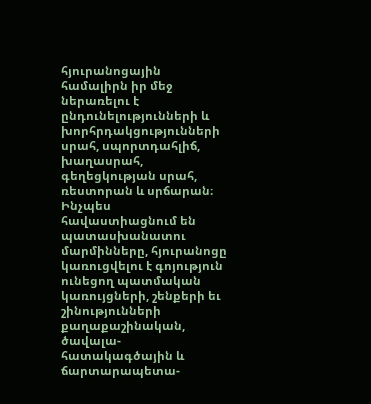հյուրանոցային համալիրն իր մեջ ներառելու է ընդունելությունների և խորհրդակցությունների սրահ, սպորտդահլիճ, խաղասրահ, գեղեցկության սրահ, ռեստորան և սրճարան։ Ինչպես հավաստիացնում են պատասխանատու մարմինները, հյուրանոցը կառուցվելու է գոյություն ունեցող պատմական կառույցների, շենքերի եւ շինությունների քաղաքաշինական, ծավալա-հատակագծային և ճարտարապետա-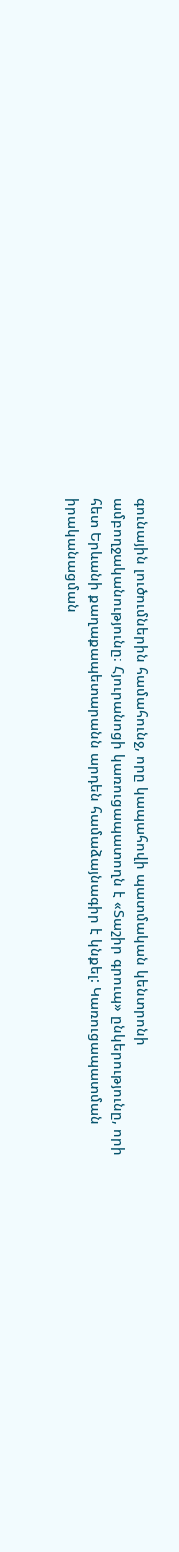գունային լուծումներին համահունջ, որը կապահովի պատմական կենտրոնի ամբողջականությունը։ Հյուրանոցի կառուցապատողն է «Տաշիր գրուպ» ընկերությունը, որի հետ Երևանի քաղաքապետարանն արդեն համաձայնագիր է կնքել: Կառուցապատման իրականացման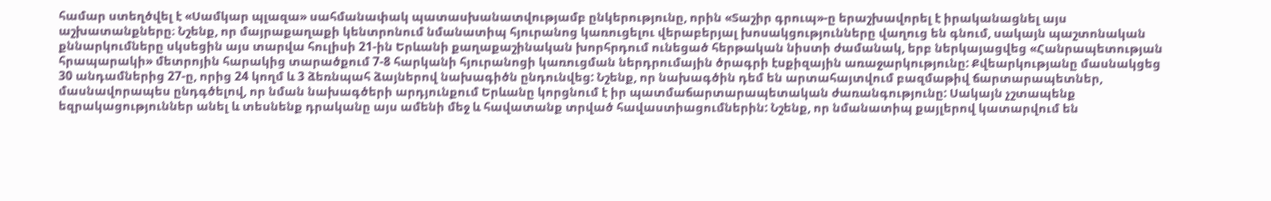համար ստեղծվել է «Սամկար պլազա» սահմանափակ պատասխանատվությամբ ընկերությունը, որին «Տաշիր գրուպ»-ը երաշխավորել է իրականացնել այս աշխատանքները։ Նշենք, որ մայրաքաղաքի կենտրոնում նմանատիպ հյուրանոց կառուցելու վերաբերյալ խոսակցությունները վաղուց են գնում, սակայն պաշտոնական քննարկումները սկսեցին այս տարվա հուլիսի 21-ին Երևանի քաղաքաշինական խորհրդում ունեցած հերթական նիստի ժամանակ, երբ ներկայացվեց «Հանրապետության հրապարակի» մետրոյին հարակից տարածքում 7-8 հարկանի հյուրանոցի կառուցման ներդրումային ծրագրի էսքիզային առաջարկությունը: Քվեարկությանը մասնակցեց 30 անդամներից 27-ը, որից 24 կողմ և 3 ձեռնպահ ձայներով նախագիծն ընդունվեց: Նշենք, որ նախագծին դեմ են արտահայտվում բազմաթիվ ճարտարապետներ, մասնավորապես ընդգծելով, որ նման նախագծերի արդյունքում Երևանը կորցնում է իր պատմաճարտարապետական ժառանգությունը: Սակայն չշտապենք եզրակացություններ անել և տեսնենք դրականը այս ամենի մեջ և հավատանք տրված հավաստիացումներին: Նշենք, որ նմանատիպ քայլերով կատարվում են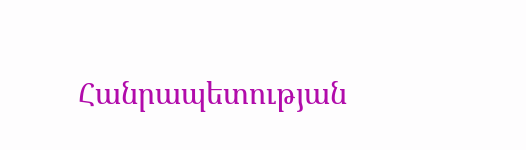Հանրապետության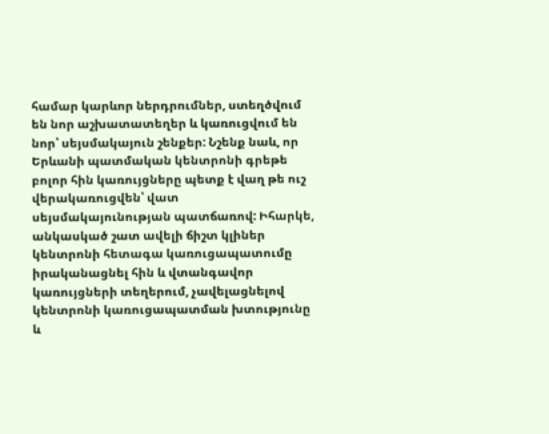համար կարևոր ներդրումներ, ստեղծվում են նոր աշխատատեղեր և կառուցվում են նոր՝ սեյսմակայուն շենքեր: Նշենք նաև, որ Երևանի պատմական կենտրոնի գրեթե բոլոր հին կառույցները պետք է վաղ թե ուշ վերակառուցվեն՝ վատ սեյսմակայունության պատճառով: Իհարկե, անկասկած շատ ավելի ճիշտ կլիներ կենտրոնի հետագա կառուցապատումը իրականացնել հին և վտանգավոր կառույցների տեղերում, չավելացնելով կենտրոնի կառուցապատման խտությունը և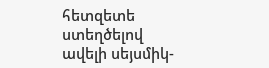հետզետե ստեղծելով ավելի սեյսմիկ-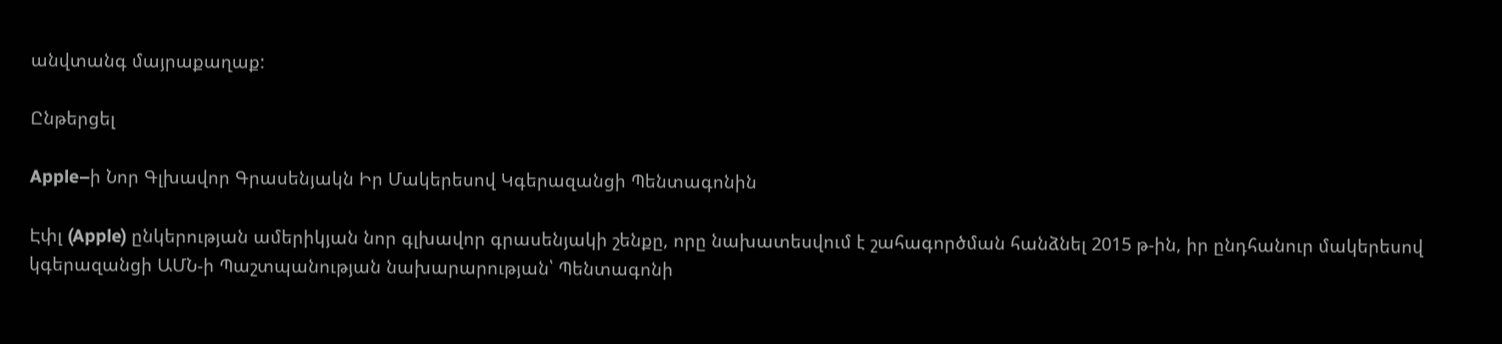անվտանգ մայրաքաղաք:

Ընթերցել

Apple–ի Նոր Գլխավոր Գրասենյակն Իր Մակերեսով Կգերազանցի Պենտագոնին

Էփլ (Apple) ընկերության ամերիկյան նոր գլխավոր գրասենյակի շենքը, որը նախատեսվում է շահագործման հանձնել 2015 թ-ին, իր ընդհանուր մակերեսով կգերազանցի ԱՄՆ-ի Պաշտպանության նախարարության՝ Պենտագոնի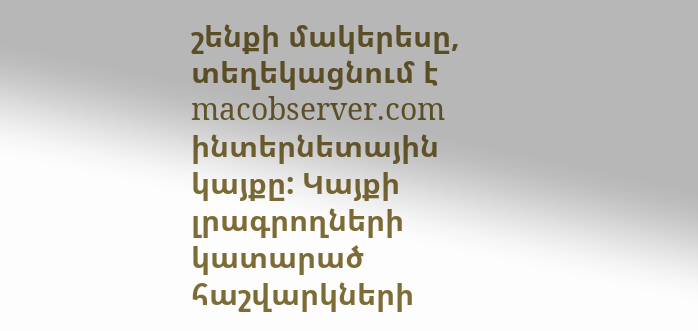շենքի մակերեսը, տեղեկացնում է macobserver.com ինտերնետային կայքը: Կայքի լրագրողների կատարած հաշվարկների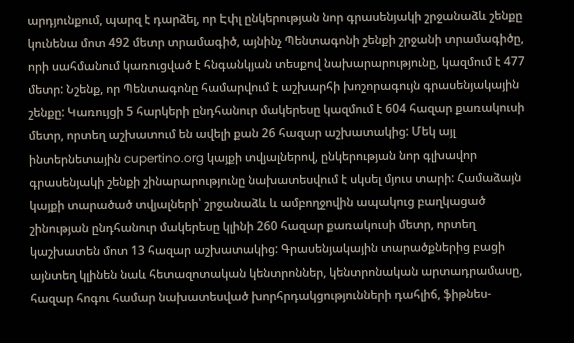արդյունքում, պարզ է դարձել, որ Էփլ ընկերության նոր գրասենյակի շրջանաձև շենքը կունենա մոտ 492 մետր տրամագիծ, այնինչ Պենտագոնի շենքի շրջանի տրամագիծը, որի սահմանում կառուցված է հնգանկյան տեսքով նախարարությունը, կազմում է 477 մետր: Նշենք, որ Պենտագոնը համարվում է աշխարհի խոշորագույն գրասենյակային շենքը: Կառույցի 5 հարկերի ընդհանուր մակերեսը կազմում է 604 հազար քառակուսի մետր, որտեղ աշխատում են ավելի քան 26 հազար աշխատակից: Մեկ այլ ինտերնետային cupertino.org կայքի տվյալներով, ընկերության նոր գլխավոր գրասենյակի շենքի շինարարությունը նախատեսվում է սկսել մյուս տարի: Համաձայն կայքի տարածած տվյալների՝ շրջանաձև և ամբողջովին ապակուց բաղկացած շինության ընդհանուր մակերեսը կլինի 260 հազար քառակուսի մետր, որտեղ կաշխատեն մոտ 13 հազար աշխատակից: Գրասենյակային տարածքներից բացի այնտեղ կլինեն նաև հետազոտական կենտրոններ, կենտրոնական արտադրամասը, հազար հոգու համար նախատեսված խորհրդակցությունների դահլիճ, ֆիթնես-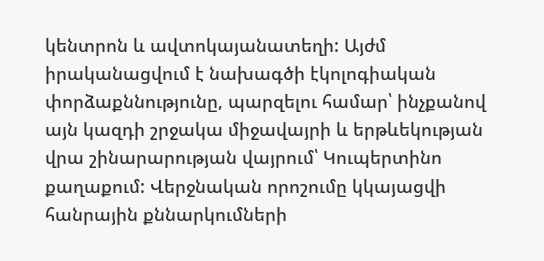կենտրոն և ավտոկայանատեղի: Այժմ իրականացվում է նախագծի էկոլոգիական փորձաքննությունը, պարզելու համար՝ ինչքանով այն կազդի շրջակա միջավայրի և երթևեկության վրա շինարարության վայրում՝ Կուպերտինո քաղաքում: Վերջնական որոշումը կկայացվի հանրային քննարկումների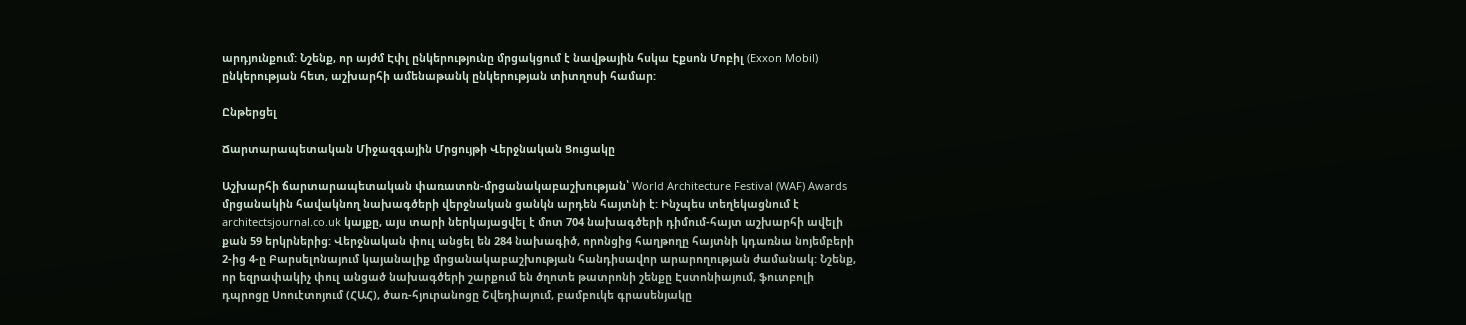արդյունքում: Նշենք, որ այժմ Էփլ ընկերությունը մրցակցում է նավթային հսկա Էքսոն Մոբիլ (Exxon Mobil) ընկերության հետ, աշխարհի ամենաթանկ ընկերության տիտղոսի համար:

Ընթերցել

Ճարտարապետական Միջազգային Մրցույթի Վերջնական Ցուցակը

Աշխարհի ճարտարապետական փառատոն-մրցանակաբաշխության՝ World Architecture Festival (WAF) Awards մրցանակին հավակնող նախագծերի վերջնական ցանկն արդեն հայտնի է: Ինչպես տեղեկացնում է architectsjournal.co.uk կայքը, այս տարի ներկայացվել է մոտ 704 նախագծերի դիմում-հայտ աշխարհի ավելի քան 59 երկրներից: Վերջնական փուլ անցել են 284 նախագիծ, որոնցից հաղթողը հայտնի կդառնա նոյեմբերի 2-ից 4-ը Բարսելոնայում կայանալիք մրցանակաբաշխության հանդիսավոր արարողության ժամանակ: Նշենք, որ եզրափակիչ փուլ անցած նախագծերի շարքում են ծղոտե թատրոնի շենքը Էստոնիայում, ֆուտբոլի դպրոցը Սոուէտոյում (ՀԱՀ), ծառ-հյուրանոցը Շվեդիայում, բամբուկե գրասենյակը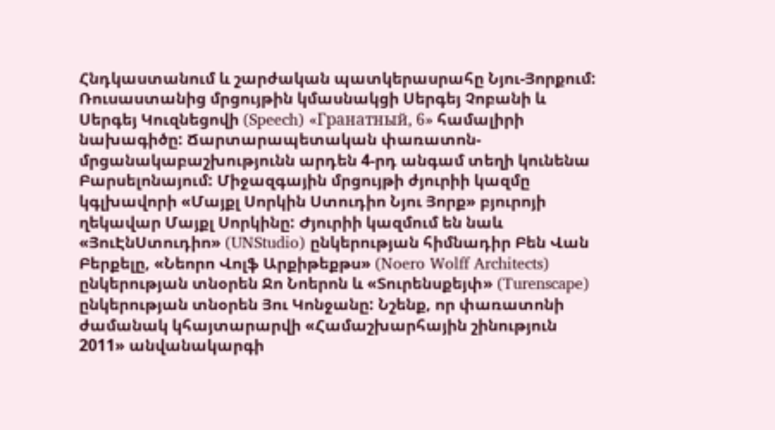Հնդկաստանում և շարժական պատկերասրահը Նյու-Յորքում: Ռուսաստանից մրցույթին կմասնակցի Սերգեյ Չոբանի և Սերգեյ Կուզնեցովի (Speech) «Гранатный, 6» համալիրի նախագիծը: Ճարտարապետական փառատոն-մրցանակաբաշխությունն արդեն 4-րդ անգամ տեղի կունենա Բարսելոնայում: Միջազգային մրցույթի ժյուրիի կազմը կգլխավորի «Մայքլ Սորկին Ստուդիո Նյու Յորք» բյուրոյի ղեկավար Մայքլ Սորկինը: Ժյուրիի կազմում են նաև «ՅուԷնՍտուդիո» (UNStudio) ընկերության հիմնադիր Բեն Վան Բերքելը, «Նեորո Վոլֆ Արքիթեքթս» (Noero Wolff Architects) ընկերության տնօրեն Ջո Նոերոն և «Տուրենսքեյփ» (Turenscape) ընկերության տնօրեն Յու Կոնջանը: Նշենք, որ փառատոնի ժամանակ կհայտարարվի «Համաշխարհային շինություն 2011» անվանակարգի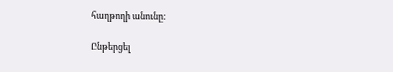հաղթողի անունը:

Ընթերցել